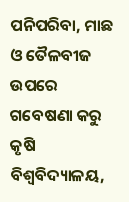ପନିପରିବା, ମାଛ ଓ ତୈଳବୀଜ ଉପରେ ଗବେଷଣା କରୁ କୃଷି ବିଶ୍ବବିଦ୍ୟାଳୟ,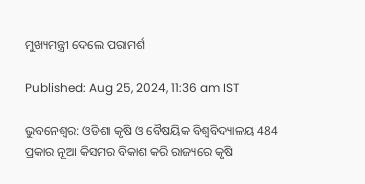ମୁଖ୍ୟମନ୍ତ୍ରୀ ଦେଲେ ପରାମର୍ଶ

Published: Aug 25, 2024, 11:36 am IST

ଭୁବନେଶ୍ବର: ଓଡିଶା କୃଷି ଓ ବୈଷୟିକ ବିଶ୍ବବିଦ୍ୟାଳୟ 484 ପ୍ରକାର ନୂଆ କିସମର ବିକାଶ କରି ରାଜ୍ୟରେ କୃଷି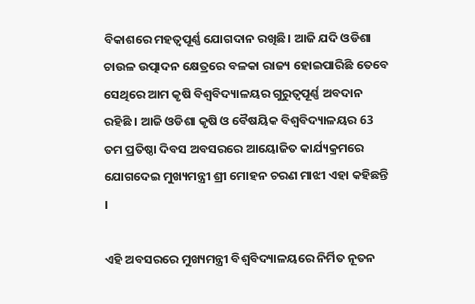ବିକାଶରେ ମହତ୍ବପୂର୍ଣ୍ଣ ଯୋଗଦାନ ରଖିଛି। ଆଜି ଯଦି ଓଡିଶା ଚାଉଳ ଉତ୍ପାଦନ କ୍ଷେତ୍ରରେ ବଳକା ରାଜ୍ୟ ହୋଇପାରିଛି ତେବେ ସେଥିରେ ଆମ କୃଷି ବିଶ୍ବବିଦ୍ୟାଳୟର ଗୁରୁତ୍ବପୂର୍ଣ୍ଣ ଅବଦାନ ରହିଛି । ଆଜି ଓଡିଶା କୃଷି ଓ ବୈଷୟିକ ବିଶ୍ବବିଦ୍ୟାଳୟର 63 ତମ ପ୍ରତିଷ୍ଠା ଦିବସ ଅବସରରେ ଆୟୋଜିତ କାର୍ଯ୍ୟକ୍ରମରେ ଯୋଗଦେଇ ମୁଖ୍ୟମନ୍ତ୍ରୀ ଶ୍ରୀ ମୋହନ ଚରଣ ମାଝୀ ଏହା କହିଛନ୍ତି ।

ଏହି ଅବସରରେ ମୁଖ୍ୟମନ୍ତ୍ରୀ ବିଶ୍ବବିଦ୍ୟାଳୟରେ ନିର୍ମିତ ନୂତନ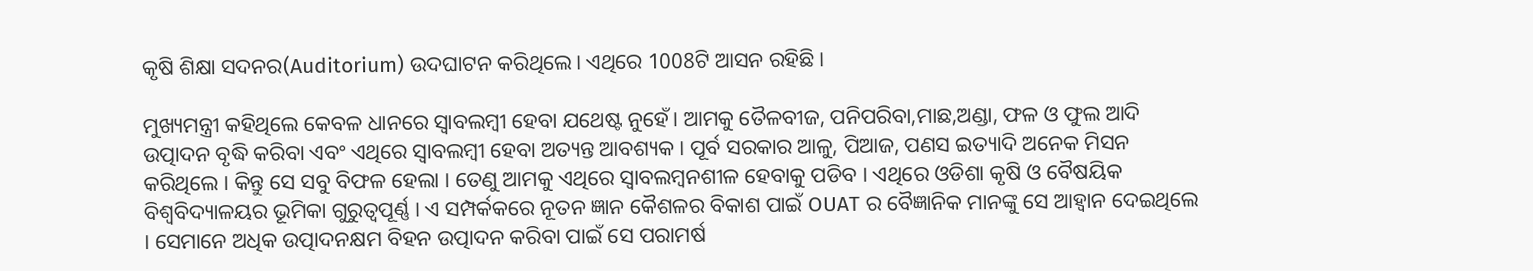କୃଷି ଶିକ୍ଷା ସଦନର(Auditorium) ଉଦଘାଟନ କରିଥିଲେ। ଏଥିରେ 1008ଟି ଆସନ ରହିଛି ।

ମୁଖ୍ୟମନ୍ତ୍ରୀ କହିଥିଲେ କେବଳ ଧାନରେ ସ୍ବାବଲମ୍ବୀ ହେବା ଯଥେଷ୍ଟ ନୁହେଁ। ଆମକୁ ତୈଳବୀଜ, ପନିପରିବା,ମାଛ,ଅଣ୍ଡା, ଫଳ ଓ ଫୁଲ ଆଦି ଉତ୍ପାଦନ ବୃଦ୍ଧି କରିବା ଏବଂ ଏଥିରେ ସ୍ବାବଲମ୍ବୀ ହେବା ଅତ୍ୟନ୍ତ ଆବଶ୍ୟକ । ପୂର୍ବ ସରକାର ଆଳୁ, ପିଆଜ, ପଣସ ଇତ୍ୟାଦି ଅନେକ ମିସନ କରିଥିଲେ । କିନ୍ତୁ ସେ ସବୁ ବିଫଳ ହେଲା । ତେଣୁ ଆମକୁ ଏଥିରେ ସ୍ବାବଲମ୍ବନଶୀଳ ହେବାକୁ ପଡିବ । ଏଥିରେ ଓଡିଶା କୃଷି ଓ ବୈଷୟିକ ବିଶ୍ବବିଦ୍ୟାଳୟର ଭୂମିକା ଗୁରୁତ୍ବପୂର୍ଣ୍ଣ । ଏ ସମ୍ପର୍କକରେ ନୂତନ ଜ୍ଞାନ କୈଶଳର ବିକାଶ ପାଇଁ OUAT ର ବୈଜ୍ଞାନିକ ମାନଙ୍କୁ ସେ ଆହ୍ବାନ ଦେଇଥିଲେ । ସେମାନେ ଅଧିକ ଉତ୍ପାଦନକ୍ଷମ ବିହନ ଉତ୍ପାଦନ କରିବା ପାଇଁ ସେ ପରାମର୍ଷ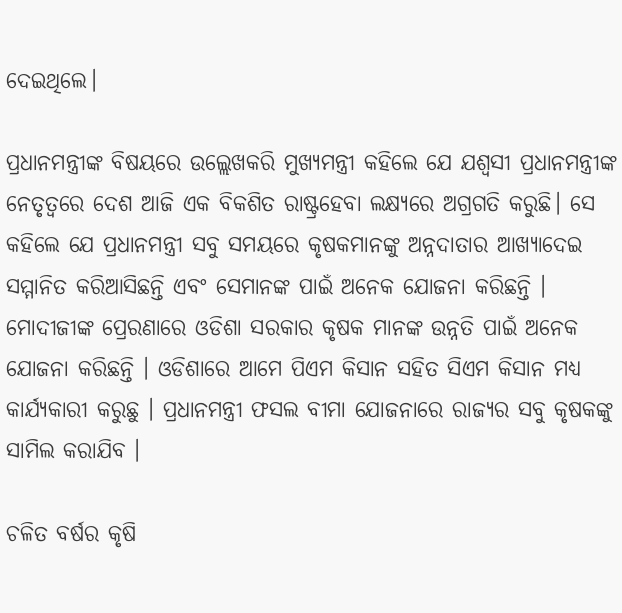ଦେଇଥିଲେ।

ପ୍ରଧାନମନ୍ତ୍ରୀଙ୍କ ବିଷୟରେ ଉଲ୍ଲେଖକରି ମୁଖ୍ୟମନ୍ତ୍ରୀ କହିଲେ ଯେ ଯଶ୍ବସୀ ପ୍ରଧାନମନ୍ତ୍ରୀଙ୍କ ନେତୃତ୍ବରେ ଦେଶ ଆଜି ଏକ ବିକଶିତ ରାଷ୍ଟ୍ରହେବା ଲକ୍ଷ୍ୟରେ ଅଗ୍ରଗତି କରୁଛି। ସେ କହିଲେ ଯେ ପ୍ରଧାନମନ୍ତ୍ରୀ ସବୁ ସମୟରେ କୃଷକମାନଙ୍କୁ ଅନ୍ନଦାତାର ଆଖ୍ୟାଦେଇ ସମ୍ମାନିତ କରିଆସିଛନ୍ତି ଏବଂ ସେମାନଙ୍କ ପାଇଁ ଅନେକ ଯୋଜନା କରିଛନ୍ତି । ମୋଦୀଜୀଙ୍କ ପ୍ରେରଣାରେ ଓଡିଶା ସରକାର କୃଷକ ମାନଙ୍କ ଉନ୍ନତି ପାଇଁ ଅନେକ ଯୋଜନା କରିଛନ୍ତି । ଓଡିଶାରେ ଆମେ ପିଏମ କିସାନ ସହିତ ସିଏମ କିସାନ ମଧ୍ୟ କାର୍ଯ୍ୟକାରୀ କରୁଛୁ । ପ୍ରଧାନମନ୍ତ୍ରୀ ଫସଲ ବୀମା ଯୋଜନାରେ ରାଜ୍ୟର ସବୁ କୃଷକଙ୍କୁ ସାମିଲ କରାଯିବ ।

ଚଳିତ ବର୍ଷର କୃଷି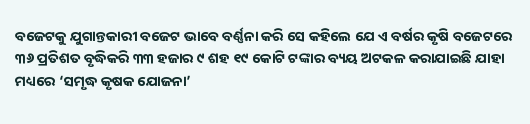ବଜେଟକୁ ଯୁଗାନ୍ତକାରୀ ବଜେଟ ଭାବେ ବର୍ଣ୍ଣନା କରି ସେ କହିଲେ ଯେ ଏ ବର୍ଷର କୃଷି ବଜେଟରେ ୩୬ ପ୍ରତିଶତ ବୃଦ୍ଧିକରି ୩୩ ହଜାର ୯ ଶହ ୧୯ କୋଟି ଟଙ୍କାର ବ୍ୟୟ ଅଟକଳ କରାଯାଇଛି ଯାହା ମଧ୍ୟରେ ‘ସମୃଦ୍ଧ କୃଷକ ଯୋଜନା’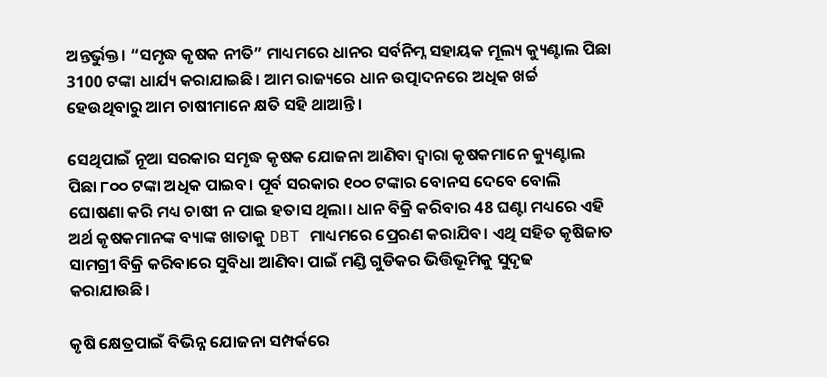ଅନ୍ତର୍ଭୁକ୍ତ। “ସମୃଦ୍ଧ କୃଷକ ନୀତି” ମାଧ୍ୟମରେ ଧାନର ସର୍ବନିମ୍ନ ସହାୟକ ମୂଲ୍ୟ କ୍ୟୁଣ୍ଟାଲ ପିଛା 3100 ଟଙ୍କା ଧାର୍ଯ୍ୟ କରାଯାଇଛି। ଆମ ରାଜ୍ୟରେ ଧାନ ଉତ୍ପାଦନରେ ଅଧିକ ଖର୍ଚ୍ଚ ହେଉଥିବାରୁ ଆମ ଚାଷୀମାନେ କ୍ଷତି ସହି ଥାଆନ୍ତି।

ସେଥିପାଇଁ ନୂଆ ସରକାର ସମୃଦ୍ଧ କୃଷକ ଯୋଜନା ଆଣିବା ଦ୍ଵାରା କୃଷକମାନେ କ୍ୟୁଣ୍ଟାଲ ପିଛା ୮୦୦ ଟଙ୍କା ଅଧିକ ପାଇବ। ପୂର୍ବ ସରକାର ୧୦୦ ଟଙ୍କାର ବୋନସ ଦେବେ ବୋଲି ଘୋଷଣା କରି ମଧ୍ୟ ଚାଷୀ ନ ପାଇ ହତାସ ଥିଲା। ଧାନ ବିକ୍ରି କରିବାର 48 ଘଣ୍ଟା ମଧ୍ୟରେ ଏହି ଅର୍ଥ କୃଷକମାନଙ୍କ ବ୍ୟାଙ୍କ ଖାତାକୁ DBT ମାଧ୍ୟମରେ ପ୍ରେରଣ କରାଯିବ। ଏଥି ସହିତ କୃଷିଜାତ ସାମଗ୍ରୀ ବିକ୍ରି କରିବାରେ ସୁବିଧା ଆଣିବା ପାଇଁ ମଣ୍ଡି ଗୁଡିକର ଭିତ୍ତିଭୂମିକୁ ସୁଦୃଢ କରାଯାଉଛି।

କୃଷି କ୍ଷେତ୍ରପାଇଁ ବିଭିନ୍ନ ଯୋଜନା ସମ୍ପର୍କରେ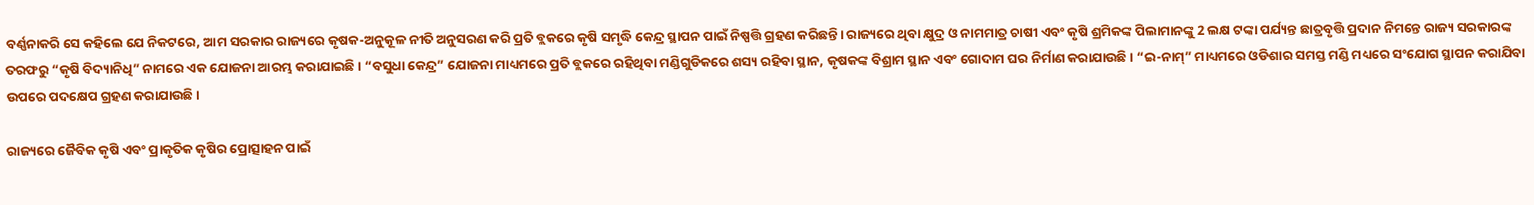ବର୍ଣ୍ଣନାକରି ସେ କହିଲେ ଯେ ନିକଟରେ, ଆମ ସରକାର ରାଜ୍ୟରେ କୃଷକ-ଅନୁକୂଳ ନୀତି ଅନୁସରଣ କରି ପ୍ରତି ବ୍ଲକରେ କୃଷି ସମୃଦ୍ଧି କେନ୍ଦ୍ର ସ୍ଥାପନ ପାଇଁ ନିଷ୍ପତ୍ତି ଗ୍ରହଣ କରିଛନ୍ତି। ରାଜ୍ୟରେ ଥିବା କ୍ଷୁଦ୍ର ଓ ନାମମାତ୍ର ଚାଷୀ ଏବଂ କୃଷି ଶ୍ରମିକଙ୍କ ପିଲାମାନଙ୍କୁ 2 ଲକ୍ଷ ଟଙ୍କା ପର୍ଯ୍ୟନ୍ତ ଛାତ୍ରବୃତ୍ତି ପ୍ରଦାନ ନିମନ୍ତେ ରାଜ୍ୟ ସରକାରଙ୍କ ତରଫରୁ “କୃଷି ବିଦ୍ୟାନିଧି” ନାମରେ ଏକ ଯୋଜନା ଆରମ୍ଭ କରାଯାଇଛି। “ବସୁଧା କେନ୍ଦ୍ର” ଯୋଜନା ମାଧ୍ୟମରେ ପ୍ରତି ବ୍ଲକରେ ରହିଥିବା ମଣ୍ଡିଗୁଡିକରେ ଶସ୍ୟ ରହିବା ସ୍ଥାନ, କୃଷକଙ୍କ ବିଶ୍ରାମ ସ୍ଥାନ ଏବଂ ଗୋଦାମ ଘର ନିର୍ମାଣ କରାଯାଉଛି। “ଇ-ନାମ୍” ମାଧ୍ୟମରେ ଓଡିଶାର ସମସ୍ତ ମଣ୍ଡି ମଧ୍ୟରେ ସଂଯୋଗ ସ୍ଥାପନ କରାଯିବା ଉପରେ ପଦକ୍ଷେପ ଗ୍ରହଣ କରାଯାଉଛି।

ରାଜ୍ୟରେ ଜୈବିକ କୃଷି ଏବଂ ପ୍ରାକୃତିକ କୃଷିର ପ୍ରୋତ୍ସାହନ ପାଇଁ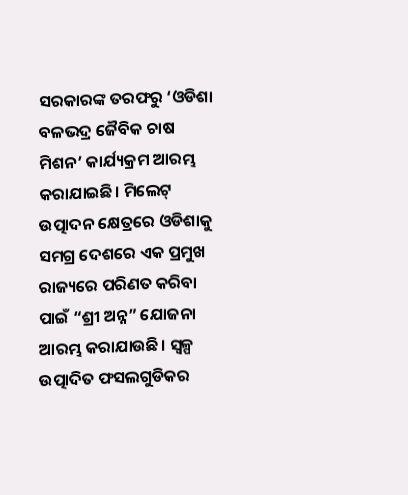ସରକାରଙ୍କ ତରଫରୁ ‘ଓଡିଶା ବଳଭଦ୍ର ଜୈବିକ ଚାଷ ମିଶନ’ କାର୍ଯ୍ୟକ୍ରମ ଆରମ୍ଭ କରାଯାଇଛି। ମିଲେଟ୍ ଉତ୍ପାଦନ କ୍ଷେତ୍ରରେ ଓଡିଶାକୁ ସମଗ୍ର ଦେଶରେ ଏକ ପ୍ରମୁଖ ରାଜ୍ୟରେ ପରିଣତ କରିବା ପାଇଁ “ଶ୍ରୀ ଅନ୍ନ” ଯୋଜନା ଆରମ୍ଭ କରାଯାଉଛି। ସ୍ବଳ୍ପ ଉତ୍ପାଦିତ ଫସଲଗୁଡିକର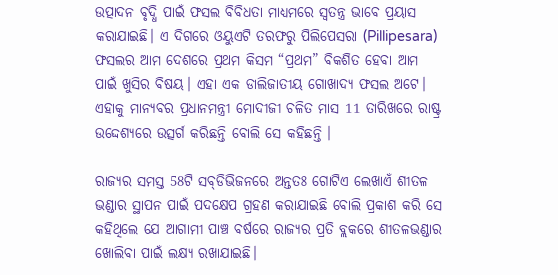ଉତ୍ପାଦନ ବୃଦ୍ଧି ପାଇଁ ଫସଲ ବିବିଧତା ମାଧ୍ୟମରେ ସ୍ୱତନ୍ତ୍ର ଭାବେ ପ୍ରୟାସ କରାଯାଇଛି। ଏ ଦିଗରେ ଓୟୁଏଟି ତରଫରୁ ପିଲିପେସରା (Pillipesara) ଫସଲର ଆମ ଦେଶରେ ପ୍ରଥମ କିସମ “ପ୍ରଥମ” ବିକଶିତ ହେବା ଆମ ପାଇଁ ଖୁସିର ବିଷୟ। ଏହା ଏକ ଡାଲିଜାତୀୟ ଗୋଖାଦ୍ୟ ଫସଲ ଅଟେ। ଏହାକୁ ମାନ୍ୟବର ପ୍ରଧାନମନ୍ତ୍ରୀ ମୋଦୀଜୀ ଚଳିତ ମାସ 11 ତାରିଖରେ ରାଷ୍ଟ୍ର ଉଦ୍ଦେଶ୍ୟରେ ଉତ୍ସର୍ଗ କରିଛନ୍ତି ବୋଲି ସେ କହିଛନ୍ତି ।

ରାଜ୍ୟର ସମସ୍ତ 58ଟି ସବ୍‌ଡିଭିଜନରେ ଅନ୍ତତଃ ଗୋଟିଏ ଲେଖାଏଁ ଶୀତଳ ଭଣ୍ଡାର ସ୍ଥାପନ ପାଇଁ ପଦକ୍ଷେପ ଗ୍ରହଣ କରାଯାଇଛି ବୋଲି ପ୍ରକାଶ କରି ସେ କହିଥିଲେ ଯେ ଆଗାମୀ ପାଞ୍ଚ ବର୍ଷରେ ରାଜ୍ୟର ପ୍ରତି ବ୍ଲକରେ ଶୀତଳଭଣ୍ଡାର ଖୋଲିବା ପାଇଁ ଲକ୍ଷ୍ୟ ରଖାଯାଇଛି।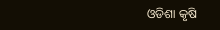ଓଡିଶା କୃଷି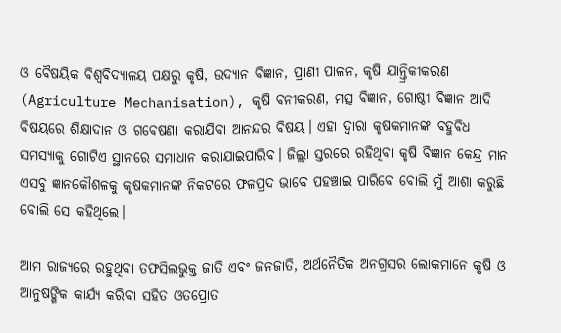ଓ ବୈଷୟିକ ବିଶ୍ୱବିଦ୍ୟାଳୟ ପକ୍ଷରୁ କୃଷି, ଉଦ୍ୟାନ ବିଜ୍ଞାନ, ପ୍ରାଣୀ ପାଳନ, କୃଷି ଯାନ୍ତ୍ରିକୀକରଣ (Agriculture Mechanisation), କୃଷି ବନୀକରଣ, ମତ୍ସ ବିଜ୍ଞାନ, ଗୋଷ୍ଠୀ ବିଜ୍ଞାନ ଆଦି ବିଷୟରେ ଶିକ୍ଷାଦାନ ଓ ଗବେଷଣା କରାଯିବା ଆନନ୍ଦର ବିଷୟ। ଏହା ଦ୍ୱାରା କୃଷକମାନଙ୍କ ବହୁବିଧ ସମସ୍ୟାକୁ ଗୋଟିଏ ସ୍ଥାନରେ ସମାଧାନ କରାଯାଇପାରିବ। ଜିଲ୍ଲା ସ୍ତରରେ ରହିଥିବା କୃଷି ବିଜ୍ଞାନ କେନ୍ଦ୍ର ମାନ ଏସବୁ ଜ୍ଞାନକୌଶଳକୁ କୃଷକମାନଙ୍କ ନିକଟରେ ଫଳପ୍ରଦ ଭାବେ ପହଞ୍ଚାଇ ପାରିବେ ବୋଲି ମୁଁ ଆଶା କରୁଛି ବୋଲି ସେ କହିଥିଲେ।

ଆମ ରାଜ୍ୟରେ ରହୁଥିବା ତଫସିଲଭୁକ୍ତ ଜାତି ଏବଂ ଜନଜାତି, ଅର୍ଥନୈତିକ ଅନଗ୍ରସର ଲୋକମାନେ କୃଷି ଓ ଆନୁଷଙ୍ଗିକ କାର୍ଯ୍ୟ କରିବା ସହିତ ଓତପ୍ରୋତ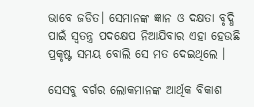ଭାବେ ଜଡିତ। ସେମାନଙ୍କ ଜ୍ଞାନ ଓ ଦକ୍ଷତା ବୃଦ୍ଧି ପାଇଁ ସ୍ୱତନ୍ତ୍ର ପଦକ୍ଷେପ ନିଆଯିବାର ଏହା ହେଉଛି ପ୍ରକୃଷ୍ଟ ସମୟ ବୋଲି ସେ ମତ ଦେଇଥିଲେ ।

ସେସବୁ ବର୍ଗର ଲୋକମାନଙ୍କ ଆର୍ଥିକ ବିକାଶ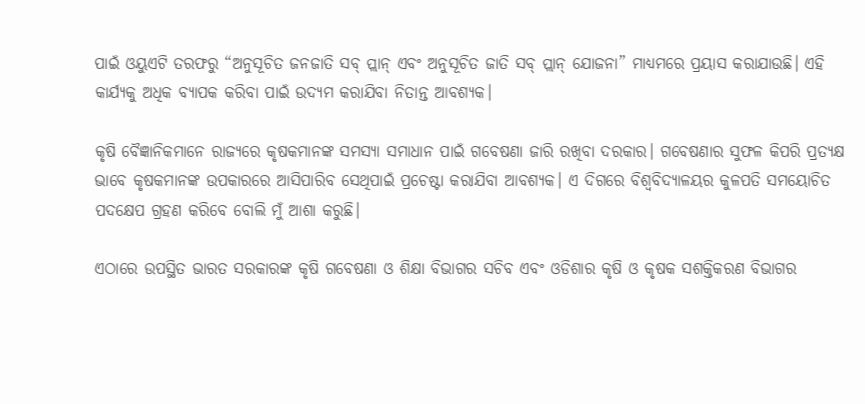ପାଇଁ ଓୟୁଏଟି ତରଫରୁ “ଅନୁସୂଚିତ ଜନଜାତି ସବ୍‌ ପ୍ଲାନ୍‌ ଏବଂ ଅନୁସୂଚିତ ଜାତି ସବ୍ ପ୍ଲାନ୍ ଯୋଜନା” ମାଧ୍ୟମରେ ପ୍ରୟାସ କରାଯାଉଛି। ଏହି କାର୍ଯ୍ୟକୁ ଅଧିକ ବ୍ୟାପକ କରିବା ପାଇଁ ଉଦ୍ୟମ କରାଯିବା ନିତାନ୍ତ ଆବଶ୍ୟକ।

କୃଷି ବୈଜ୍ଞାନିକମାନେ ରାଜ୍ୟରେ କୃଷକମାନଙ୍କ ସମସ୍ୟା ସମାଧାନ ପାଇଁ ଗବେଷଣା ଜାରି ରଖିବା ଦରକାର। ଗବେଷଣାର ସୁଫଳ କିପରି ପ୍ରତ୍ୟକ୍ଷ ଭାବେ କୃଷକମାନଙ୍କ ଉପକାରରେ ଆସିପାରିବ ସେଥିପାଇଁ ପ୍ରଚେଷ୍ଟା କରାଯିବା ଆବଶ୍ୟକ। ଏ ଦିଗରେ ବିଶ୍ୱବିଦ୍ୟାଳୟର କୁଳପତି ସମୟୋଚିତ ପଦକ୍ଷେପ ଗ୍ରହଣ କରିବେ ବୋଲି ମୁଁ ଆଶା କରୁଛି।

ଏଠାରେ ଉପସ୍ଥିତ ଭାରତ ସରକାରଙ୍କ କୃଷି ଗବେଷଣା ଓ ଶିକ୍ଷା ବିଭାଗର ସଚିବ ଏବଂ ଓଡିଶାର କୃଷି ଓ କୃଷକ ସଶକ୍ତିକରଣ ବିଭାଗର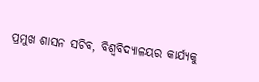ପ୍ରମୁଖ ଶାସନ ସଚିବ, ବିଶ୍ୱବିଦ୍ୟାଳୟର କାର୍ଯ୍ୟକୁ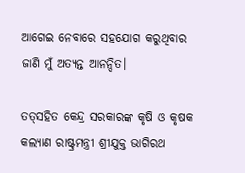ଆଗେଇ ନେବାରେ ସହଯୋଗ କରୁଥିବାର ଜାଣି ମୁଁ ଅତ୍ୟନ୍ତ ଆନନ୍ଦିତ।

ତତ୍‌ସହିତ କେନ୍ଦ୍ର ସରକାରଙ୍କ କୃଷି ଓ କୃଷକ କଲ୍ୟାଣ ରାଷ୍ଟ୍ରମନ୍ତ୍ରୀ ଶ୍ରୀଯୁକ୍ତ ଭାଗିରଥ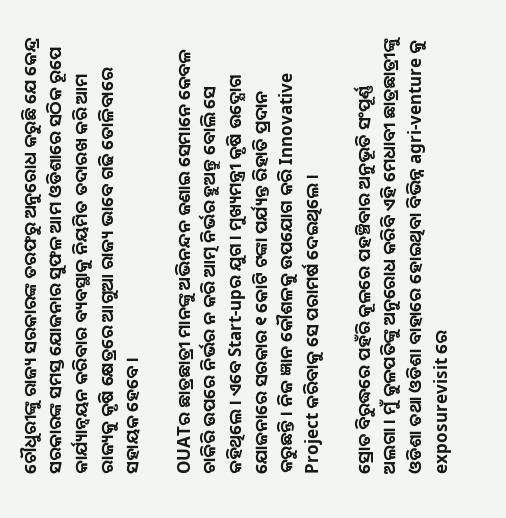ଚୌଧୁରୀଙ୍କୁ ରାଜ୍ୟ ସରକାରଙ୍କ ତରଫରୁ ଅନୁରୋଧ କରୁଛି ଯେ କେନ୍ଦ୍ର ସରକାରଙ୍କ ସମସ୍ତ ଯୋଜନାର ସୁଫଳ ଆମ ଓଡିଶାରେ ସଠିକ ରୂପେ କାର୍ଯ୍ୟାନ୍ବୟନ କରିବାର ବ୍ୟବସ୍ଥାକୁ ନିୟମିତ ତଦାରଖ କରି ଆମ ରାଜ୍ୟକୁ କୃଷି କ୍ଷେତ୍ରରେ ଆଗୁଆ ରାଜ୍ୟ ଭାବେ ଗଢି ତୋଳିବାରେ ସହାୟକ ହେବେ।

OUATର ଛାତ୍ରଛାତ୍ରୀ ମାନଙ୍କୁ ଅଭିନନ୍ଦନ ଜଣାଇ ସେମାନେ କେବଳ ଚାକିରି ଉପରେ ନିର୍ଭର ନ କରି ଆତ୍ମ ନିର୍ଭର ହୁଅନ୍ତୁ ବୋଲି ସେ କହିଥିଲେ। ଏବେ Start-upର ଯୁଗ। ମୁଖ୍ୟମନ୍ତ୍ରୀ କୃଷି ଉଦ୍ଯୋଗ ଯୋଜନାରେ ସରକାର ୧ କୋଟି ଟଙ୍କା ପର୍ଯ୍ୟନ୍ତ ରିହାତି ପ୍ରଦାନ କରୁଛନ୍ତି। ନିଜ ଜ୍ଞାନ କୌଶଳକୁ ଉପଯୋଗ କରି Innovative Project କରିବାକୁ ସେ ପରାମର୍ଷ ଦେଇଥିଲେ ।

ସ୍ରୋତ ବିରୁଦ୍ଧରେ ପହଁରି କୂଳରେ ପହଞ୍ଚିବାର ଅନୁଭୂତି ସଂପୂର୍ଣ୍ଣ ଅଲଗା। ମୁଁ କୁଳପତିଙ୍କୁ ଅନୁରୋଧ କରିବି ଏହି ମେଧାବୀ ଛାତ୍ରଛାତ୍ରୀଙ୍କୁ ଓଡିଶା ତଥା ଓଡିଶା ବାହାରେ ହୋଇଥିବା ବିଭିନ୍ନ agri-venture କୁ exposurevisit ରେ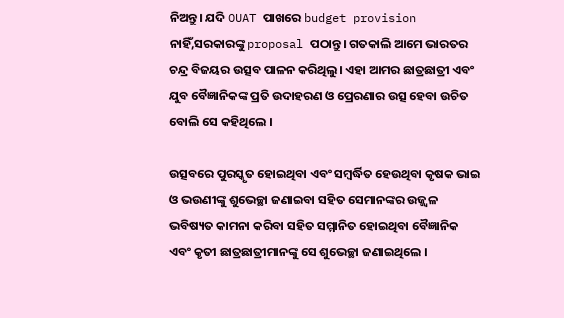ନିଅନ୍ତୁ। ଯଦି OUAT ପାଖରେ budget provision ନାହିଁ,ସରକାରଙ୍କୁ proposal ପଠାନ୍ତୁ। ଗତକାଲି ଆମେ ଭାରତର ଚନ୍ଦ୍ର ବିଜୟର ଉତ୍ସବ ପାଳନ କରିଥିଲୁ। ଏହା ଆମର ଛାତ୍ରଛାତ୍ରୀ ଏବଂ ଯୁବ ବୈଜ୍ଞାନିକଙ୍କ ପ୍ରତି ଉଦାହରଣ ଓ ପ୍ରେରଣାର ଉତ୍ସ ହେବା ଉଚିତ ବୋଲି ସେ କହିଥିଲେ ।

ଉତ୍ସବରେ ପୁରସ୍କୃତ ହୋଇଥିବା ଏବଂ ସମ୍ବର୍ଦ୍ଧିତ ହେଉଥିବା କୃଷକ ଭାଇ ଓ ଭଉଣୀଙ୍କୁ ଶୁଭେଚ୍ଛା ଜଣାଇବା ସହିତ ସେମାନଙ୍କର ଉଜ୍ଜ୍ଵଳ ଭବିଷ୍ୟତ କାମନା କରିବା ସହିତ ସମ୍ମାନିତ ହୋଇଥିବା ବୈଜ୍ଞାନିକ ଏବଂ କୃତୀ ଛାତ୍ରଛାତ୍ରୀମାନଙ୍କୁ ସେ ଶୁଭେଚ୍ଛା ଜଣାଇଥିଲେ ।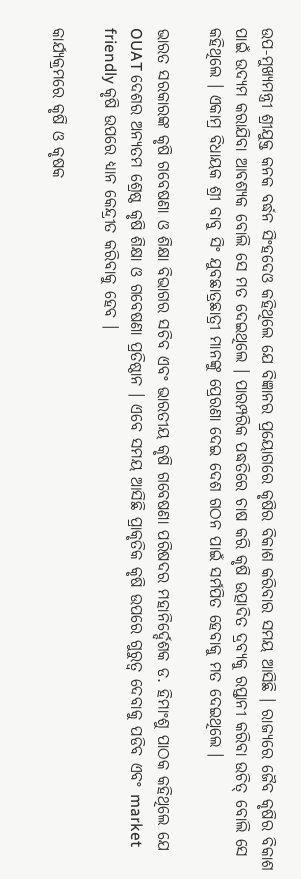ଉପ-ମୁଖ୍ୟମନ୍ତ୍ରୀ ଶ୍ରୀଯୁକ୍ତ କନକ ବର୍ଦ୍ଧନ ସିଂହଦେଓ କହିଥିଲେ ଯେ ବିଜ୍ଞାନର ପ୍ରୟୋଗରେ କୃଷିର ବିକାଶ କରିବାର ସମୟ ଆସିଛି । ରାଜ୍ୟରେ ଜୈବ କୃଷିର ବିକାଶ ପାଇଁ ଉଦ୍ୟମ କରାଯିବା ଆବଶ୍ୟକ ବୋଲି ସେ ମତ ଦେଇଥିଲେ । ପାରମ୍ପରିକ ପଦ୍ଧତିରେ ଚାଷ କରି କୃଷି ଉତ୍ପାଦିତ ଦ୍ରବ୍ୟକୁ ରପ୍ତାନୀ କରିବା ଉଚିତ୍ ବୋଲି ସେ କହିଥିଲେ । ଏକାମ୍ର ବିଧାୟକ ଶ୍ରୀ ବାବୁ ସିଂ ଯୁବଛାତ୍ରଛାତ୍ରୀ ମାନଙ୍କୁ ପ୍ରେରଣା ଦେଇ ଦେଶ ଗଠନ ପାଇଁ ସର୍ମପିତ ହେବାକୁ ମତ ଦେଇଥିଲେ ।

ଭାରତ ସରକାରଙ୍କ କୃଷି ଗବେଷଣା ଓ ଶିକ୍ଷା ବିଭାଗର ସଚିବ ଏବଂ ଭାରତୀୟ କୃଷି ଗବେଷଣା ପରିଷଦର ମହାନିର୍ଦ୍ଦେଶକ ଡ. ହିମାଂଶୁ ପାଠକ କହିଥିଲେ ଯେ OUAT ଦେଶର ଅନ୍ୟତମ ଶ୍ରେଷ୍ଠ କୃଷି ଶିକ୍ଷା ଓ ଗବେଷଣା ପ୍ରତିଷ୍ଠାନ । ଏବେ ସମୟ ଆସିଛି ପ୍ରାକୃତିକ କୃଷି ଉପରେ ଗୁରୁତ୍ବ ଦେବାକୁ ପଡିବ ଏବଂ market friendly କୃଷି ଉପରେ ଧ୍ୟାନ କେନ୍ଦ୍ରୀତ କରିବାକୁ ହେବ ।

କାର୍ଯ୍ୟକ୍ରମରେ କୃଷି ଓ କୃଷକ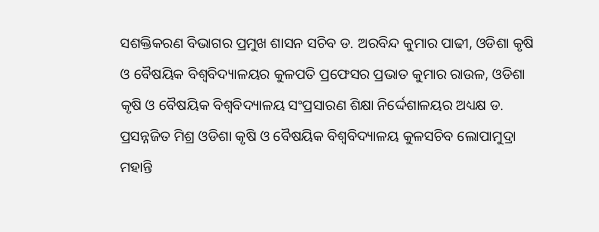ସଶକ୍ତିକରଣ ବିଭାଗର ପ୍ରମୁଖ ଶାସନ ସଚିବ ଡ. ଅରବିନ୍ଦ କୁମାର ପାଢୀ, ଓଡିଶା କୃଷି ଓ ବୈଷୟିକ ବିଶ୍ୱବିଦ୍ୟାଳୟର କୁଳପତି ପ୍ରଫେସର ପ୍ରଭାତ କୁମାର ରାଉଳ, ଓଡିଶା କୃଷି ଓ ବୈଷୟିକ ବିଶ୍ବବିଦ୍ୟାଳୟ ସଂପ୍ରସାରଣ ଶିକ୍ଷା ନିର୍ଦ୍ଦେଶାଳୟର ଅଧ୍ୟକ୍ଷ ଡ. ପ୍ରସନ୍ନଜିତ ମିଶ୍ର ଓଡିଶା କୃଷି ଓ ବୈଷୟିକ ବିଶ୍ବବିଦ୍ୟାଳୟ କୁଳସଚିବ ଲୋପାମୁଦ୍ରା ମହାନ୍ତି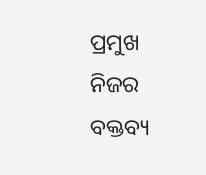ପ୍ରମୁଖ ନିଜର ବକ୍ତବ୍ୟ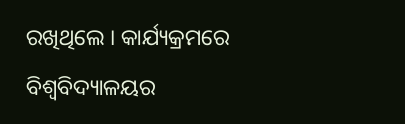ରଖିଥିଲେ । କାର୍ଯ୍ୟକ୍ରମରେ ବିଶ୍ବବିଦ୍ୟାଳୟର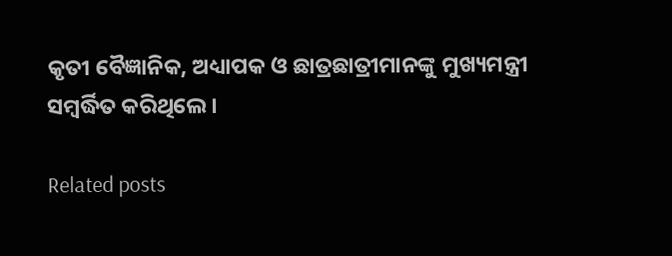କୃତୀ ବୈଜ୍ଞାନିକ, ଅଧ୍ୟାପକ ଓ ଛାତ୍ରଛାତ୍ରୀମାନଙ୍କୁ ମୁଖ୍ୟମନ୍ତ୍ରୀ ସମ୍ବର୍ଦ୍ଧିତ କରିଥିଲେ ।

Related posts